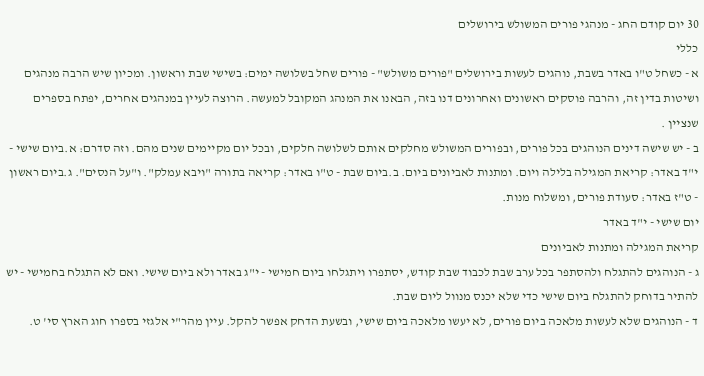30 יום קודם החג - מנהגי פורים המשולש בירושלים
כללי
א - כשחל ט"ו באדר בשבת, נוהגים לעשות בירושלים "פורים משולש" - פורים שחל בשלושה ימים: בשישי שבת וראשון. ומכיון שיש הרבה מנהגים ושיטות בדין זה, והרבה פוסקים ראשונים ואחרונים דנו בזה, הבאנו את המנהג המקובל למעשה. הרוצה לעיין במנהגים אחרים, יפתח בספרים שנציין .
ב - יש שישה דינים הנוהגים בכל פורים, ובפורים המשולש מחלקים אותם לשלושה חלקים, ובכל יום מקיימים שנים מהם. וזה סדרם: א.ביום שישי - י"ד באדר: קריאת המגילה בלילה ויום. ומתנות לאביונים ביום. ב.ביום שבת - ט"ו באדר: קריאה בתורה "ויבא עמלק". ו"על הנסים". ג.ביום ראשון - ט"ז באדר: סעודת פורים, ומשלוח מנות.
יום שישי - י"ד באדר
קריאת המגילה ומתנות לאביונים
ג - הנוהגים להתגלח ולהסתפר בכל ערב שבת לכבוד שבת קודש, יסתפרו ויתגלחו ביום חמישי - י"ג באדר ולא ביום שישי. ואם לא התגלח בחמישי - יש להתיר בדוחק להתגלח ביום שישי כדי שלא יכנס מנוול ליום שבת.
ד - הנוהגים שלא לעשות מלאכה ביום פורים, לא יעשו מלאכה ביום שישי, ובשעת הדחק אפשר להקל. עיין מהר"י אלגזי בספרו חוג הארץ סי' ט.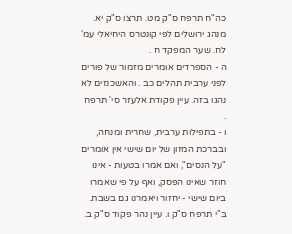כה"ח תרפח ס"ק מט. תרצו ס"ק יא. מנהג ירושלים לפי קונטרס היחיאלי עמ' לח. שער המפקד ח .
ה - הספרדים אומרים מזמור של פורים לפני ערבית תהלים כב . והאשכנזים לא נהגו בזה. עיין פקודת אלעזר סי' תרפח .
ו - בתפילות ערבית, שחרית ומנחה, ובברכת המזון של יום שישי אין אומרים "על הנסים", ואם אמרו בטעות - אינו חוזר שאינו הפסק, ואף על פי שאמרו ביום שישי - יחזור ויאמרנו גם בשבת. ב"י תרפח ס"ק ו. עיין נהר פקוד ס"ק ב.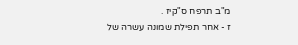מ"ב תרפח ס"קיז .
ז - אחר תפילת שמונה עשרה של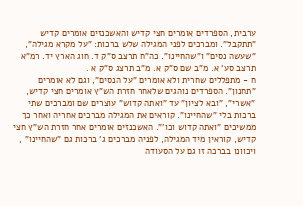ערבית, הספרדים אומרים חצי קדיש והאשכנזים אומרים קדיש "תתקבל". ומברכים לפני המגילה שלש ברכות: "על מקרא מגילה", "שעשה נסים" ו"שהחיינו". כה"ח תרצב ס"ק ד. חוג הארץ יד. רמ"א תרצב סע' א. מ"ב שם ס"ק א. מ"ב תרצג ס"ק א .
ח - מתפללים שחרית ולא אומרים "על הנסים", וגם לא אומרים "תחנון". הספרדים נוהגים שלאחר חזרת הש"ץ אומרים חצי קדיש, "אשרי", "ובא לציון" עד "ואתה קדוש" עוצרים שם ומברכים שתי ברכות בלי "שהחיינו". קוראים את המגילה מברכים אחריה ואחר כך ממשיכים "ואתה קדוש וכו'". האשכנזים אומרים אחר חזרת הש"ץ חצי קדיש, קוראין מיד המגילה, לפניה מברכים ג' ברכות גם "שהחיינו" , ויכוונו בברכה זו גם על הסעודה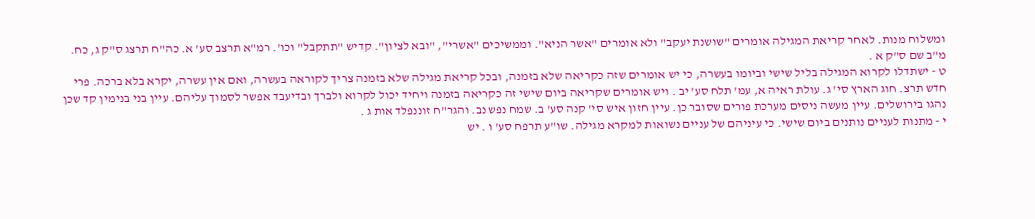ומשלוח מנות. לאחר קריאת המגילה אומרים "שושנת יעקב" ולא אומרים "אשר הניא". וממשיכים "אשרי", "ובא לציון". קדיש "תתקבל" וכו'. רמ"א תרצב סע' א. כה"ח תרצג ס"ק ג, כח. מ"ב שם ס"ק א .
ט - ישתדלו לקרוא המגילה בליל שישי וביומו בעשרה, כי יש אומרים שזה כקריאה שלא בזמנה, ובכל קריאת מגילה שלא בזמנה צריך לקוראה בעשרה, ואם אין עשרה, יקרא בלא ברכה. פרי חדש תרצ. חוג הארץ סי' ג. עולת ראיה א, עמ' תלח סע' יב . ויש אומרים שקריאה ביום שישי זה כקריאה בזמנה ויחיד יכול לקרוא ולברך ובדיעבד אפשר לסמוך עליהם. עיין בני בנימין קד שכן נהגו בירושלים. עיין מעשה ניסים מערכת פורים שסובר כן. עיין חזון איש סי' קנה סע' ב. שמח נפש נב. והגר"ח זוננפלד אות ג .
י - מתנות לעניים נותנים ביום שישי. כי עיניהם של עניים נשואות למקרא מגילה. שו"ע תרפח סע' ו . יש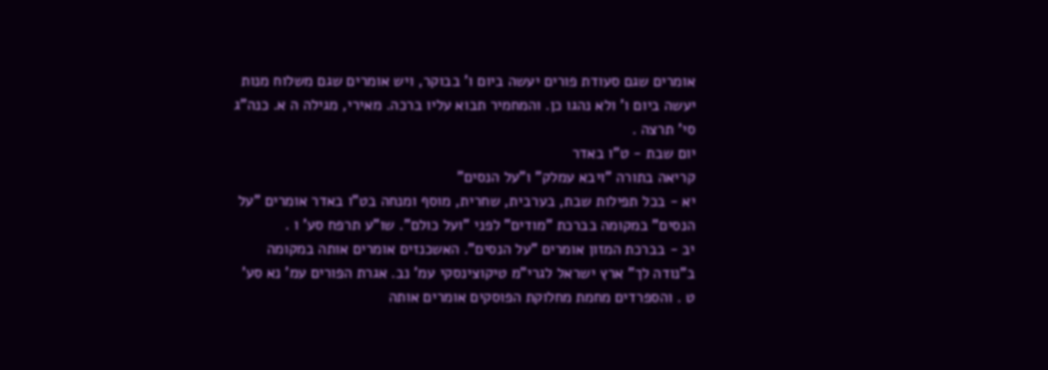אומרים שגם סעודת פורים יעשה ביום ו' בבוקר, ויש אומרים שגם משלוח מנות יעשה ביום ו' ולא נהגו כן. והמחמיר תבוא עליו ברכה. מאירי, מגילה ה א. כנה"ג סי' תרצה .
יום שבת - ט"ו באדר
קריאה בתורה "ויבא עמלק" ו"על הנסים"
יא - בכל תפילות שבת, בערבית, שחרית, מוסף ומנחה בט"ו באדר אומרים "על הנסים" במקומה בברכת "מודים" לפני "ועל כולם". שו"ע תרפח סע' ו .
יב - בברכת המזון אומרים "על הנסים". האשכנזים אומרים אותה במקומה ב"נודה לך" ארץ ישראל לגרי"מ טיקוצינסקי עמ' נב. אגרת הפורים עמ' נא סע' ט . והספרדים מחמת מחלוקת הפוסקים אומרים אותה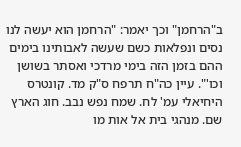ב"הרחמן" וכך יאמר: "הרחמן הוא יעשה לנו נסים ונפלאות כשם שעשה לאבותינו בימים ההם בזמן הזה בימי מרדכי ואסתר בשושן וכו'". עיין כה"ח תרפח ס"ק מד. קונטרס היחיאלי עמ' לח. שמח נפש נבב. חוג הארץ שם. מנהגי בית אל אות מו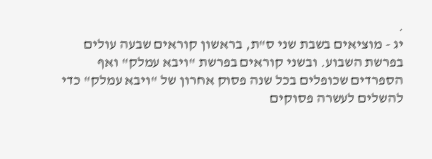.
יג - מוציאים בשבת שני ס"ת, בראשון קוראים שבעה עולים בפרשת השבוע. ובשני קוראים בפרשת "ויבא עמלק" ואף הספרדים שכופלים בכל שנה פסוק אחרון של "ויבא עמלק" כדי להשלים לעשרה פסוקים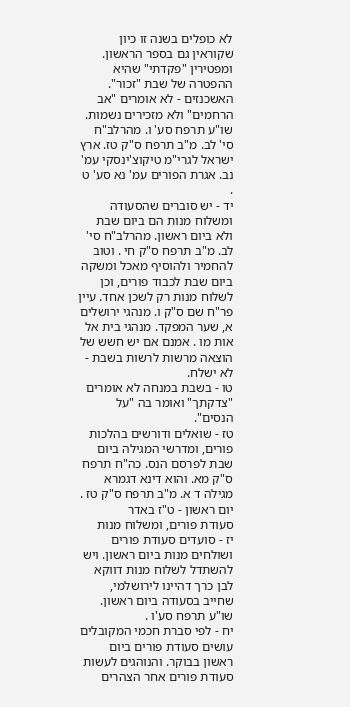לא כופלים בשנה זו כיון שקוראין גם בספר הראשון. ומפטירין "פקדתי" שהיא ההפטרה של שבת "זכור". האשכנזים - לא אומרים "אב הרחמים" ולא מזכירים נשמות. שו"ע תרפח סע' ו. מהרלב"ח סי' לב. מ"ב תרפח ס"ק טז. ארץ ישראל לגרי"מ טיקוצ'ינסקי עמ' נב. אגרת הפורים עמ' נא סע' ט .
יד - יש סוברים שהסעודה ומשלוח מנות הם ביום שבת ולא ביום ראשון. מהרלב"ח סי' לב. מ"ב תרפח ס"ק חי . וטוב להחמיר ולהוסיף מאכל ומשקה ביום שבת לכבוד פורים, וכן לשלוח מנות רק לשכן אחד. עיין פר"ח שם ס"ק ו. מנהגי ירושלים א, שער המפקד. מנהגי בית אל אות מו . אמנם אם יש חשש של הוצאה מרשות לרשות בשבת - לא ישלח.
טו - בשבת במנחה לא אומרים "צדקתך" ואומר בה "על הנסים".
טז - שואלים ודורשים בהלכות פורים, ומדרשי המגילה ביום שבת לפרסם הנס. כה"ח תרפח ס"ק מא. והוא דינא דגמרא מגילה ד א. מ"ב תרפח ס"ק טז .
יום ראשון - ט"ז באדר
סעודת פורים, ומשלוח מנות
יז - סועדים סעודת פורים ושולחים מנות ביום ראשון. ויש להשתדל לשלוח מנות דווקא לבן כרך דהיינו לירושלמי, שחייב בסעודה ביום ראשון. שו"ע תרפח סע'ו .
יח - לפי סברת חכמי המקובלים עושים סעודת פורים ביום ראשון בבוקר. והנוהגים לעשות סעודת פורים אחר הצהרים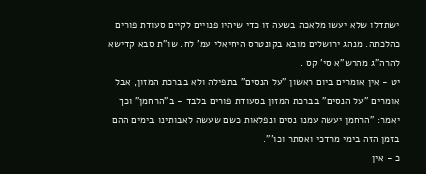ישתדלו שלא יעשו מלאכה בשעה זו כדי שיהיו פנויים לקיים סעודת פורים כהלכתה. מנהג ירושלים מובא בקונטרס היחיאלי עמ' לח. שו"ת סבא קדישא להרה"ג מהרש"א סי' קס .
יט - אין אומרים ביום ראשון "על הנסים" בתפילה ולא בברכת המזון, אבל אומרים "על הנסים" בברכת המזון בסעודת פורים בלבד - ב"הרחמן" וכך יאמר: "הרחמן יעשה עמנו נסים ונפלאות כשם שעשה לאבותינו בימים ההם בזמן הזה בימי מרדכי ואסתר וכו'".
כ - אין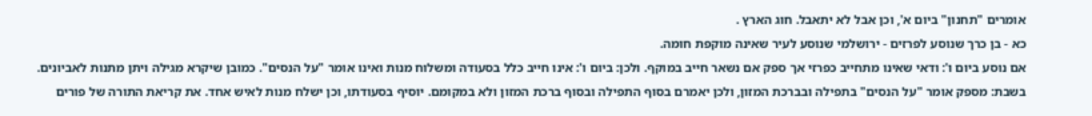אומרים "תחנון" ביום א', וכן אבל לא יתאבל. חוג הארץ .
כא - בן כרך שנוסע לפרזים - ירושלמי שנוסע לעיר שאינה מוקפת חומה.
אם נוסע ביום ו': ודאי שאינו מתחייב כפרזי אך ספק אם נשאר חייב במוקף. ולכן: ביום ו': אינו חייב כלל בסעודה ומשלוח מנות ואינו אומר "על הנסים". כמובן שיקרא מגילה ויתן מתנות לאביונים. בשבת: מספק אומר "על הנסים" בתפילה ובברכת המזון, ולכן יאמרם בסוף התפילה ובסוף ברכת המזון ולא במקומם. יוסיף בסעודתו, וכן ישלח מנות לאיש אחד. את קריאת התורה של פורים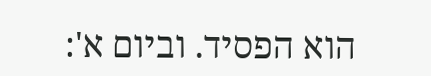הוא הפסיד. וביום א':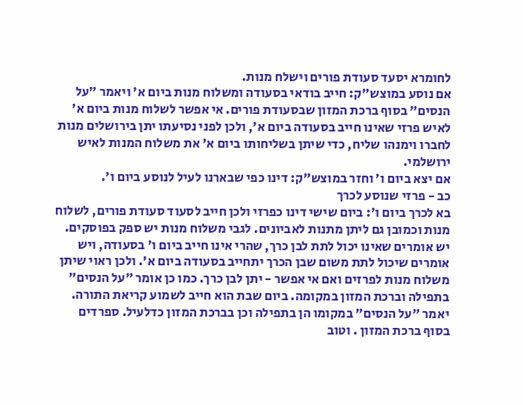לחומרא יסעד סעודת פורים וישלח מנות.
אם נוסע במוצש"ק: חייב בודאי בסעודה ומשלוח מנות ביום א' ויאמר "על הנסים" בסוף ברכת המזון שבסעודת פורים. אי אפשר לשלוח מנות ביום א' לאיש פרזי שאינו חייב בסעודה ביום א', ולכן לפני נסיעתו יתן בירושלים מנות לחברו וימנהו שליח, כדי שיתן בשליחותו ביום א' את משלוח המנות לאיש ירושלמי.
אם יצא ביום ו' וחזר במוצש"ק: דינו כפי שבארנו לעיל לנוסע ביום ו'.
כב - פרזי שנוסע לכרך
בא לכרך ביום ו': ביום שישי דינו כפרזי ולכן חייב לסעוד סעודת פורים, לשלוח מנות וכמובן גם ליתן מתנות לאביונים. לגבי משלוח מנות יש ספק בפוסקים. יש אומרים שאינו יכול לתת לבן כרך, שהרי אינו חייב ביום ו' בסעודה, ויש אומרים שיכול לתת משום שבן הכרך יתחייב בסעודה ביום א'. ולכן ראוי שיתן משלוח מנות לפרזים ואם אי אפשר - יתן לבן כרך. כמו כן אומר "על הנסים" בתפילה וברכת המזון במקומה. ביום שבת הוא חייב לשמוע קריאת התורה. יאמר "על הנסים" במקומו הן בתפילה וכן בברכת המזון כדלעיל. ספרדים בסוף ברכת המזון . וטוב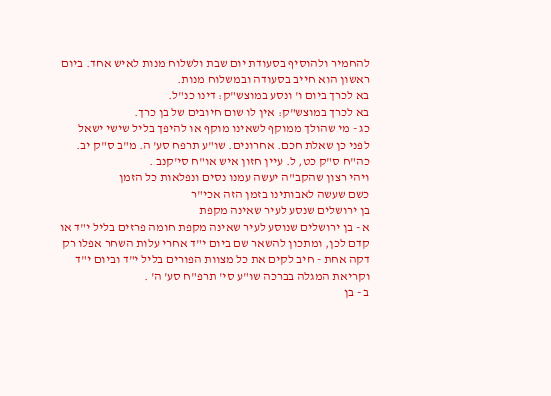להחמיר ולהוסיף בסעודת יום שבת ולשלוח מנות לאיש אחד. ביום ראשון הוא חייב בסעודה ובמשלוח מנות.
בא לכרך ביום ו' ונסע במוצש"ק: דינו כנ"ל.
בא לכרך במוצש"ק: אין לו שום חיובים של בן כרך.
כג - מי שהולך ממוקף לשאינו מוקף או להיפך בליל שישי ישאל לפני כן שאלת חכם. אחרונים. שו"ע תרפח סע' ה. מ"ב ס"ק יב. כה"ח ס"ק כט, ל. עיין חזון איש או"ח סי'קנב .
ויהי רצון שהקב"ה יעשה עמנו נסים ונפלאות כל הזמן
כשם שעשה לאבותינו בזמן הזה אכי"ר
בן ירושלים שנסע לעיר שאינה מקפת
א - בן ירושלים שנוסע לעיר שאינה מקפת חומה פרזים בליל י"ד או קדם לכן, ומתכון להשאר שם ביום י"ד אחרי עלות השחר אפלו רק דקה אחת - חיב לקים את כל מצוות הפורים בליל י"ד וביום י"ד וקריאת המגלה בברכה שו"ע סי' תרפ"ח סע' ה' .
ב - בן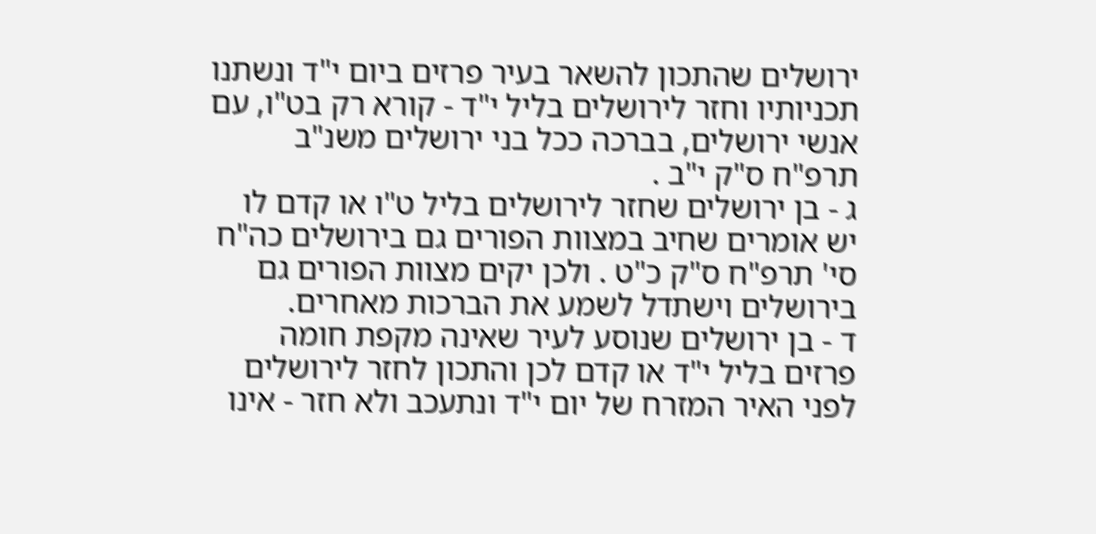ירושלים שהתכון להשאר בעיר פרזים ביום י"ד ונשתנו תכניותיו וחזר לירושלים בליל י"ד - קורא רק בט"ו, עם אנשי ירושלים, בברכה ככל בני ירושלים משנ"ב תרפ"ח ס"ק י"ב .
ג - בן ירושלים שחזר לירושלים בליל ט"ו או קדם לו יש אומרים שחיב במצוות הפורים גם בירושלים כה"ח סי' תרפ"ח ס"ק כ"ט . ולכן יקים מצוות הפורים גם בירושלים וישתדל לשמע את הברכות מאחרים.
ד - בן ירושלים שנוסע לעיר שאינה מקפת חומה פרזים בליל י"ד או קדם לכן והתכון לחזר לירושלים לפני האיר המזרח של יום י"ד ונתעכב ולא חזר - אינו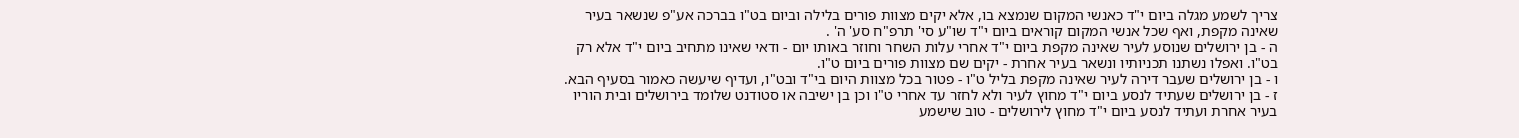צריך לשמע מגלה ביום י"ד כאנשי המקום שנמצא בו, אלא יקים מצוות פורים בלילה וביום בט"ו בברכה אע"פ שנשאר בעיר שאינה מקפת, ואף שכל אנשי המקום קוראים ביום י"ד שו"ע סי' תרפ"ח סע' ה' .
ה - בן ירושלים שנוסע לעיר שאינה מקפת ביום י"ד אחרי עלות השחר וחוזר באותו יום - ודאי שאינו מתחיב ביום י"ד אלא רק בט"ו. ואפלו נשתנו תכניותיו ונשאר בעיר אחרת - יקים שם מצוות פורים ביום ט"ו.
ו - בן ירושלים שעבר דירה לעיר שאינה מקפת בליל ט"ו - פטור בכל מצוות היום בי"ד ובט"ו, ועדיף שיעשה כאמור בסעיף הבא.
ז - בן ירושלים שעתיד לנסע ביום י"ד מחוץ לעיר ולא לחזר עד אחרי ט"ו וכן בן ישיבה או סטודנט שלומד בירושלים ובית הוריו בעיר אחרת ועתיד לנסע ביום י"ד מחוץ לירושלים - טוב שישמע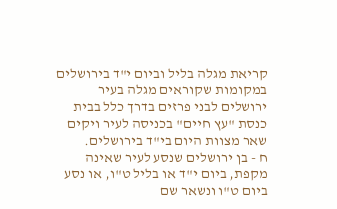קריאת מגלה בליל וביום י"ד בירושלים במקומות שקוראים מגלה בעיר ירושלים לבני פרזים בדרך כלל בבית כנסת "עץ חיים" בכניסה לעיר ויקים שאר מצוות היום בי"ד בירושלים.
ח - בן ירושלים שנסע לעיר שאינה מקפת, ביום י"ד או בליל ט"ו, או נסע ביום ט"ו ונשאר שם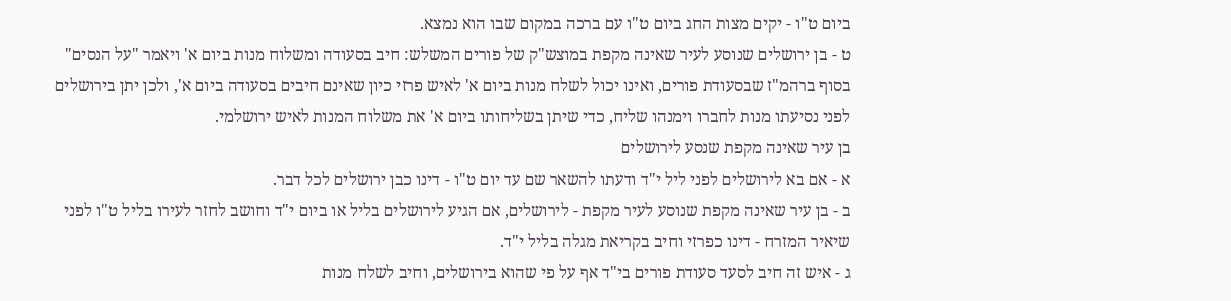ביום ט"ו - יקים מצות החג ביום ט"ו עם ברכה במקום שבו הוא נמצא.
ט - בן ירושלים שנוסע לעיר שאינה מקפת במוצש"ק של פורים המשלש: חיב בסעודה ומשלוח מנות ביום א' ויאמר "על הנסים" בסוף ברהמ"ז שבסעודת פורים, ואינו יכול לשלח מנות ביום א' לאיש פרזי כיון שאינם חיבים בסעודה ביום א', ולכן יתן בירושלים לפני נסיעתו מנות לחברו וימנהו שליח, כדי שיתן בשליחותו ביום א' את משלוח המנות לאיש ירושלמי.
בן עיר שאינה מקפת שנסע לירושלים
א - אם בא לירושלים לפני ליל י"ד ודעתו להשאר שם עד יום ט"ו - דינו כבן ירושלים לכל דבר.
ב - בן עיר שאינה מקפת שנוסע לעיר מקפת - לירושלים, אם הגיע לירושלים בליל או ביום י"ד וחושב לחזר לעירו בליל ט"ו לפני שיאיר המזרח - דינו כפרזי וחיב בקריאת מגלה בליל י"ד.
ג - איש זה חיב לסעד סעודת פורים בי"ד אף על פי שהוא בירושלים, וחיב לשלח מנות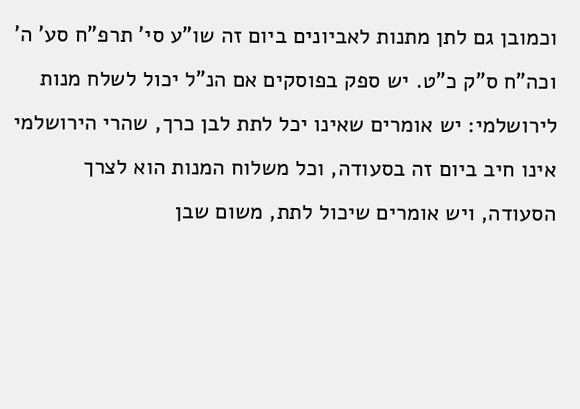וכמובן גם לתן מתנות לאביונים ביום זה שו"ע סי' תרפ"ח סע' ה' וכה"ח ס"ק כ"ט. יש ספק בפוסקים אם הנ"ל יכול לשלח מנות לירושלמי: יש אומרים שאינו יכל לתת לבן כרך, שהרי הירושלמי אינו חיב ביום זה בסעודה, וכל משלוח המנות הוא לצרך הסעודה, ויש אומרים שיכול לתת, משום שבן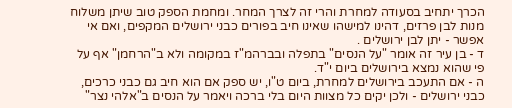הכרך יתחיב בסעודה למחרת והרי זה לצרך המחר. ומחמת הספק טוב שיתן משלוח מנות לבן פרזים, דהינו למישהו שאינו חיב בפורים כבני ירושלים המקפים, ואם אי אפשר - יתן לבן ירושלים .
ד - בן עיר זה אומר "על הנסים" בתפלה ובברהמ"ז במקומה ולא ב"הרחמן" אף על פי שהוא נמצא בירושלים ביום י"ד.
ה - אם התעכב בירושלים למחרת, ביום ט"ו, יש ספק אם הוא חיב גם כבני כרכים, כבני ירושלים - ולכן יקים כל מצוות היום בלי ברכה ויאמר על הנסים ב"אלהי נצר"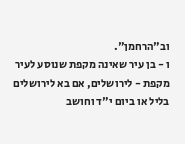וב"הרחמן".
ו - בן עיר שאינה מקפת שנוסע לעיר מקפת - לירושלים, אם בא לירושלים בליל או ביום י"ד וחושב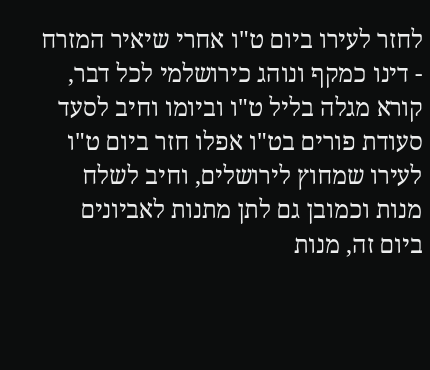לחזר לעירו ביום ט"ו אחרי שיאיר המזרח - דינו כמקף ונוהג כירושלמי לכל דבר, קורא מגלה בליל ט"ו וביומו וחיב לסעד סעודת פורים בט"ו אפלו חזר ביום ט"ו לעירו שמחוץ לירושלים, וחיב לשלח מנות וכמובן גם לתן מתנות לאביונים ביום זה, מנות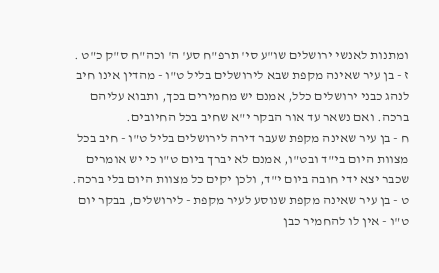ומתנות לאנשי ירושלים שו"ע סי' תרפ"ח סע' ה' וכה"ח ס"ק כ"ט .
ז - בן עיר שאינה מקפת שבא לירושלים בליל ט"ו - מהדין אינו חיב לנהג כבני ירושלים כלל, אמנם יש מחמירים בכך, ותבוא עליהם ברכה. ואם נשאר עד אור הבקר י"א שחיב בכל החיובים.
ח - בן עיר שאינה מקפת שעבר דירה לירושלים בליל ט"ו - חיב בכל מצוות היום בי"ד ובט"ו, אמנם לא יברך ביום ט"ו כי יש אומרים שכבר יצא ידי חובה ביום י"ד, ולכן יקים כל מצוות היום בלי ברכה.
ט - בן עיר שאינה מקפת שנוסע לעיר מקפת - לירושלים, בבקר יום ט"ו - אין לו להחמיר כבן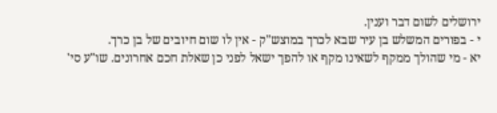ירושלים לשום דבר וענין.
י - בפורים המשלש בן עיר שבא לכרך במוצש"ק - אין לו שום חיובים של בן כרך.
יא - מי שהולך ממקף לשאינו מקף או להפך ישאל לפני כן שאלת חכם אחרונים. שו"ע סי'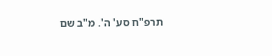תרפ"ח סע' ה'. מ"ב שם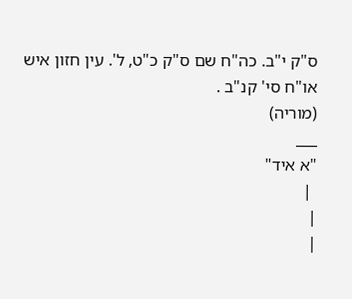ס"ק י"ב. כה"ח שם ס"ק כ"ט, ל'. עין חזון איש או"ח סי' קנ"ב .
(מוריה)
___
"א איד"
 |
|
|